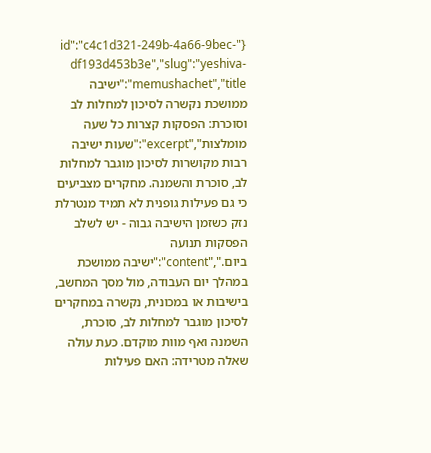{"id":"c4c1d321-249b-4a66-9bec-df193d453b3e","slug":"yeshiva-memushachet","title":"ישיבה ממושכת נקשרה לסיכון למחלות לב וסוכרת: הפסקות קצרות כל שעה מומלצות","excerpt":"שעות ישיבה רבות מקושרות לסיכון מוגבר למחלות לב, סוכרת והשמנה. מחקרים מצביעים כי גם פעילות גופנית לא תמיד מנטרלת נזק כשזמן הישיבה גבוה - יש לשלב הפסקות תנועה ביום.","content":"ישיבה ממושכת במהלך יום העבודה, מול מסך המחשב, בישיבות או במכונית, נקשרה במחקרים לסיכון מוגבר למחלות לב, סוכרת, השמנה ואף מוות מוקדם. כעת עולה שאלה מטרידה: האם פעילות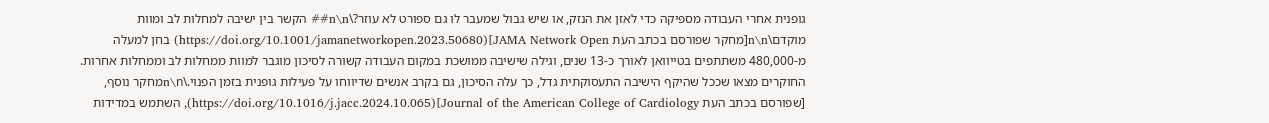גופנית אחרי העבודה מספיקה כדי לאזן את הנזק, או שיש גבול שמעבר לו גם ספורט לא עוזר?\n\n## הקשר בין ישיבה למחלות לב ומוות מוקדם\n\n[מחקר שפורסם בכתב העת JAMA Network Open](https://doi.org/10.1001/jamanetworkopen.2023.50680) בחן למעלה מ-480,000 משתתפים בטייוואן לאורך כ-13 שנים, וגילה שישיבה ממושכת במקום העבודה קשורה לסיכון מוגבר למוות ממחלות לב וממחלות אחרות. החוקרים מצאו שככל שהיקף הישיבה התעסוקתית גדל, כך עלה הסיכון, גם בקרב אנשים שדיווחו על פעילות גופנית בזמן הפנוי.\n\nמחקר נוסף, [שפורסם בכתב העת Journal of the American College of Cardiology](https://doi.org/10.1016/j.jacc.2024.10.065), השתמש במדידות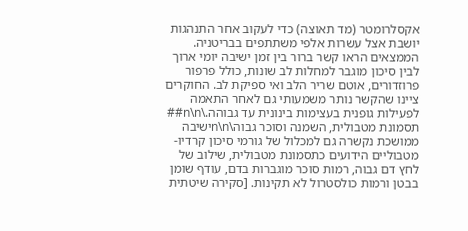אקסלרומטר (מד תאוצה) כדי לעקוב אחר התנהגות יושבת אצל עשרות אלפי משתתפים בבריטניה. הממצאים הראו קשר ברור בין זמן ישיבה יומי ארוך לבין סיכון מוגבר למחלות לב שונות, כולל פרפור פרוזדורים, אוטם שריר הלב ואי ספיקת לב. החוקרים ציינו שהקשר נותר משמעותי גם לאחר התאמה לפעילות גופנית בעצימות בינונית עד גבוהה.\n\n## תסמונת מטבולית, השמנה וסוכר גבוה\n\nישיבה ממושכת נקשרה גם למכלול של גורמי סיכון קרדיו-מטבוליים הידועים כתסמונת מטבולית, שילוב של לחץ דם גבוה, רמות סוכר מוגברות בדם, עודף שומן בבטן ורמות כולסטרול לא תקינות. [סקירה שיטתית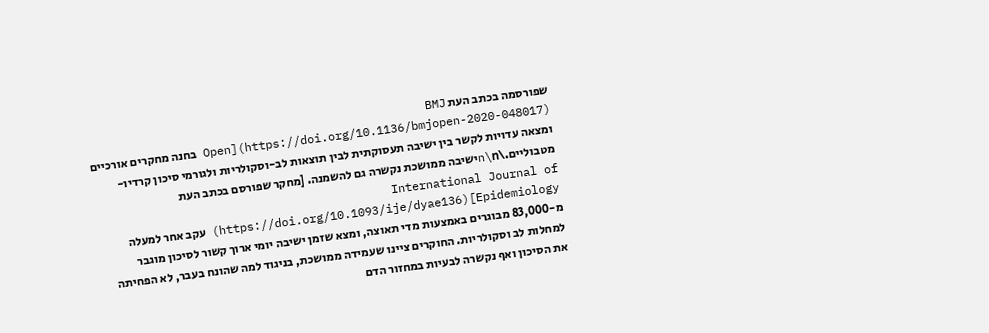שפורסמה בכתב העת BMJ Open](https://doi.org/10.1136/bmjopen-2020-048017) בחנה מחקרים אורכיים ומצאה עדויות לקשר בין ישיבה תעסוקתית לבין תוצאות לב-וסקולריות ולגורמי סיכון קרדיו-מטבוליים.\n\nישיבה ממושכת נקשרה גם להשמנה. [מחקר שפורסם בכתב העת International Journal of Epidemiology](https://doi.org/10.1093/ije/dyae136) עקב אחר למעלה מ-83,000 מבוגרים באמצעות מדי תאוצה, ומצא שזמן ישיבה יומי ארוך קשור לסיכון מוגבר למחלות לב וסקולריות. החוקרים ציינו שעמידה ממושכת, בניגוד למה שהונח בעבר, לא הפחיתה את הסיכון ואף נקשרה לבעיות במחזור הדם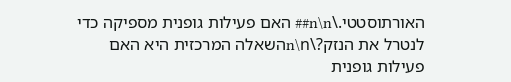האורתוסטטי.\n\n## האם פעילות גופנית מספיקה כדי לנטרל את הנזק?\n\nהשאלה המרכזית היא האם פעילות גופנית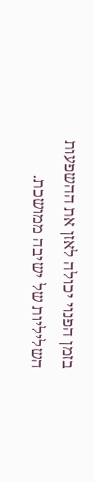בזמן הפנוי יכולה לאזן את ההשפעות השליליות של ישיבה ממושכת.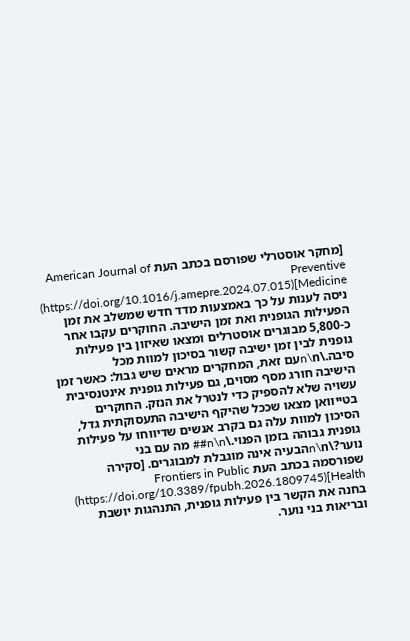[מחקר אוסטרלי שפורסם בכתב העת American Journal of Preventive Medicine](https://doi.org/10.1016/j.amepre.2024.07.015) ניסה לענות על כך באמצעות מדד חדש שמשלב את זמן הפעילות הגופנית ואת זמן הישיבה. החוקרים עקבו אחר כ-5,800 מבוגרים אוסטרלים ומצאו שאיזון בין פעילות גופנית לבין זמן ישיבה קשור בסיכון למוות מכל סיבה.\n\nעם זאת, המחקרים מראים שיש גבול: כאשר זמן הישיבה חורג מסף מסוים, גם פעילות גופנית אינטנסיבית עשויה שלא להספיק כדי לנטרל את הנזק. החוקרים בטייוואן מצאו שככל שהיקף הישיבה התעסוקתית גדל, הסיכון למוות עלה גם בקרב אנשים שדיווחו על פעילות גופנית גבוהה בזמן הפנוי.\n\n## מה עם בני נוער?\n\nהבעיה אינה מוגבלת למבוגרים. [סקירה שפורסמה בכתב העת Frontiers in Public Health](https://doi.org/10.3389/fpubh.2026.1809745) בחנה את הקשר בין פעילות גופנית, התנהגות יושבת ובריאות בני נוער.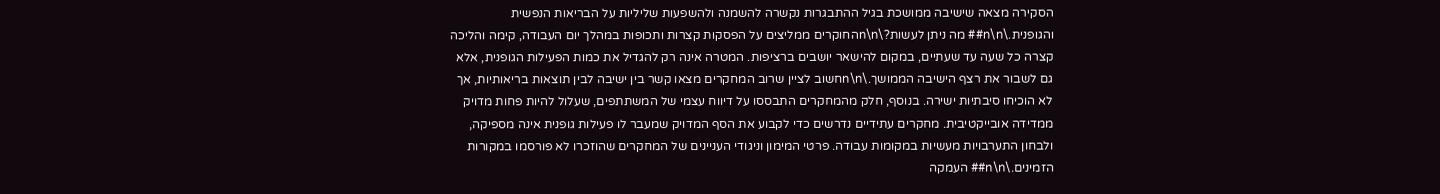הסקירה מצאה שישיבה ממושכת בגיל ההתבגרות נקשרה להשמנה ולהשפעות שליליות על הבריאות הנפשית והגופנית.\n\n## מה ניתן לעשות?\n\nהחוקרים ממליצים על הפסקות קצרות ותכופות במהלך יום העבודה, קימה והליכה קצרה כל שעה עד שעתיים, במקום להישאר יושבים ברציפות. המטרה אינה רק להגדיל את כמות הפעילות הגופנית, אלא גם לשבור את רצף הישיבה הממושך.\n\nחשוב לציין שרוב המחקרים מצאו קשר בין ישיבה לבין תוצאות בריאותיות, אך לא הוכיחו סיבתיות ישירה. בנוסף, חלק מהמחקרים התבססו על דיווח עצמי של המשתתפים, שעלול להיות פחות מדויק ממדידה אובייקטיבית. מחקרים עתידיים נדרשים כדי לקבוע את הסף המדויק שמעבר לו פעילות גופנית אינה מספיקה, ולבחון התערבויות מעשיות במקומות עבודה. פרטי המימון וניגודי העניינים של המחקרים שהוזכרו לא פורסמו במקורות הזמינים.\n\n## העמקה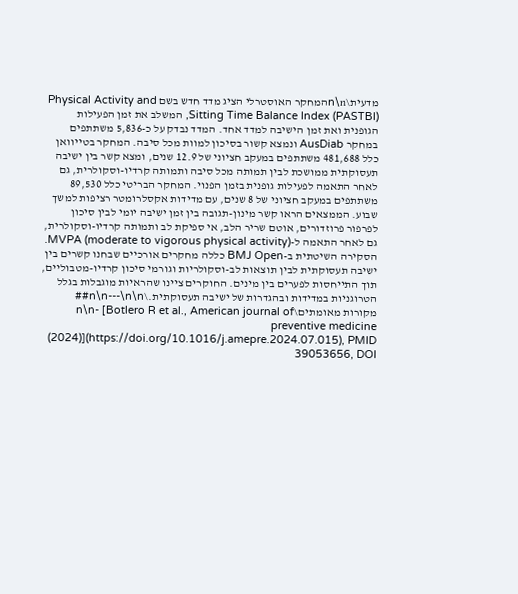מדעית\n\nהמחקר האוסטרלי הציג מדד חדש בשם Physical Activity and Sitting Time Balance Index (PASTBI), המשלב את זמן הפעילות הגופנית ואת זמן הישיבה למדד אחד. המדד נבדק על כ-5,836 משתתפים במחקר AusDiab ונמצא קשור בסיכון למוות מכל סיבה. המחקר בטייוואן כלל 481,688 משתתפים במעקב חציוני של 12.9 שנים, ומצא קשר בין ישיבה תעסוקתית ממושכת לבין תמותה מכל סיבה ותמותה קרדיו-וסקולרית, גם לאחר התאמה לפעילות גופנית בזמן הפנוי. המחקר הבריטי כלל 89,530 משתתפים במעקב חציוני של 8 שנים, עם מדידות אקסלרומטר רציפות למשך שבוע. הממצאים הראו קשר מינון-תגובה בין זמן ישיבה יומי לבין סיכון לפרפור פרוזדורים, אוטם שריר הלב, אי ספיקת לב ותמותה קרדיו-וסקולרית, גם לאחר התאמה ל-MVPA (moderate to vigorous physical activity). הסקירה השיטתית ב-BMJ Open כללה מחקרים אורכיים שבחנו קשרים בין ישיבה תעסוקתית לבין תוצאות לב-וסקולריות וגורמי סיכון קרדיו-מטבוליים, תוך התייחסות לפערים בין מינים. החוקרים ציינו שהראיות מוגבלות בגלל הטרוגניות במדידות ובהגדרות של ישיבה תעסוקתית.\n\n---\n\n## מקורות מאומתים\n\n- [Botlero R et al., American journal of preventive medicine (2024)](https://doi.org/10.1016/j.amepre.2024.07.015), PMID 39053656, DOI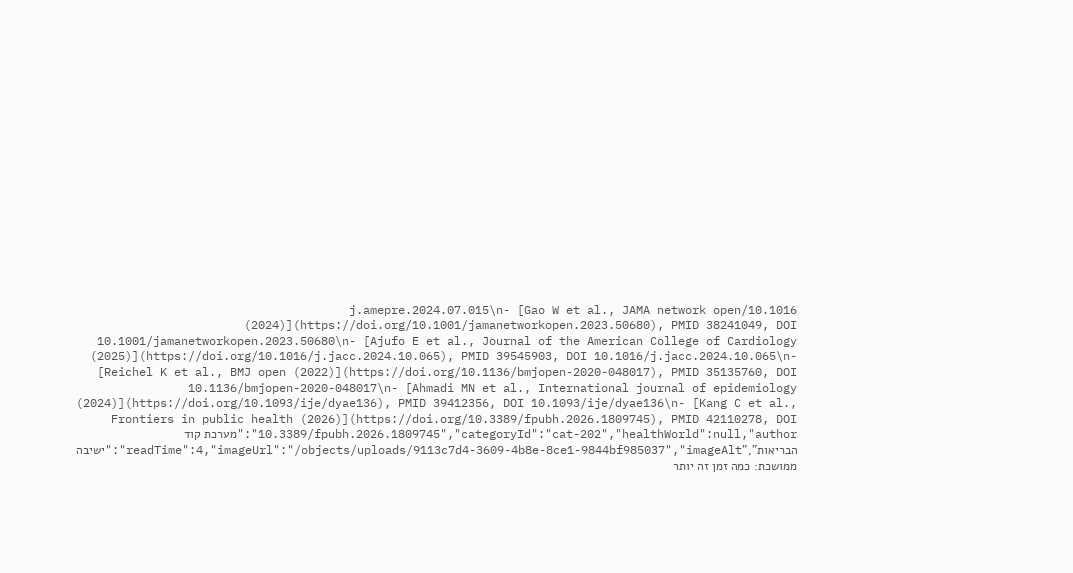10.1016/j.amepre.2024.07.015\n- [Gao W et al., JAMA network open (2024)](https://doi.org/10.1001/jamanetworkopen.2023.50680), PMID 38241049, DOI 10.1001/jamanetworkopen.2023.50680\n- [Ajufo E et al., Journal of the American College of Cardiology (2025)](https://doi.org/10.1016/j.jacc.2024.10.065), PMID 39545903, DOI 10.1016/j.jacc.2024.10.065\n- [Reichel K et al., BMJ open (2022)](https://doi.org/10.1136/bmjopen-2020-048017), PMID 35135760, DOI 10.1136/bmjopen-2020-048017\n- [Ahmadi MN et al., International journal of epidemiology (2024)](https://doi.org/10.1093/ije/dyae136), PMID 39412356, DOI 10.1093/ije/dyae136\n- [Kang C et al., Frontiers in public health (2026)](https://doi.org/10.3389/fpubh.2026.1809745), PMID 42110278, DOI 10.3389/fpubh.2026.1809745","categoryId":"cat-202","healthWorld":null,"author":"מערכת קוד הבריאות","readTime":4,"imageUrl":"/objects/uploads/9113c7d4-3609-4b8e-8ce1-9844bf985037","imageAlt":"ישיבה ממושכת: כמה זמן זה יותר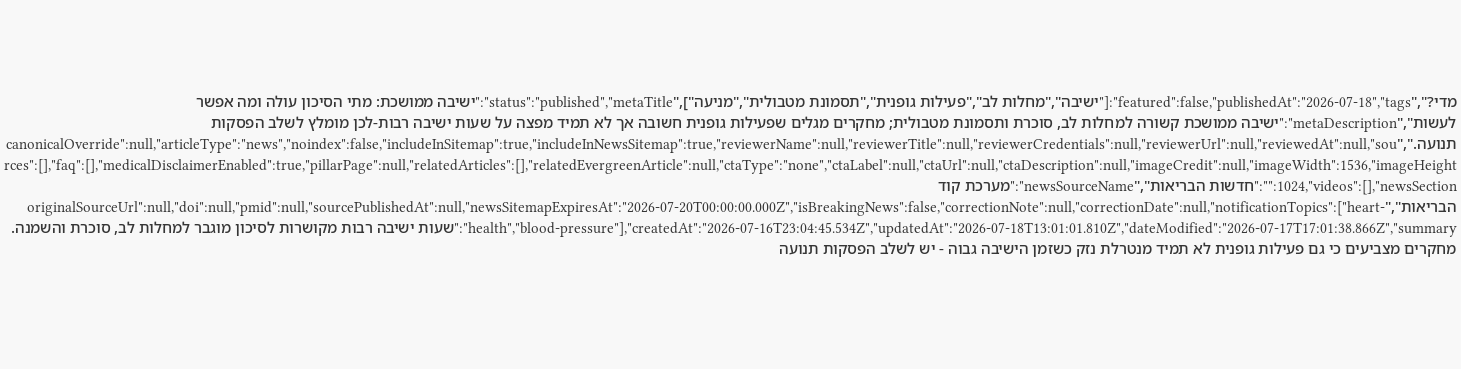מדי?","featured":false,"publishedAt":"2026-07-18","tags":["ישיבה","מחלות לב","פעילות גופנית","תסמונת מטבולית","מניעה"],"status":"published","metaTitle":"ישיבה ממושכת: מתי הסיכון עולה ומה אפשר לעשות","metaDescription":"ישיבה ממושכת קשורה למחלות לב, סוכרת ותסמונת מטבולית; מחקרים מגלים שפעילות גופנית חשובה אך לא תמיד מפצה על שעות ישיבה רבות-לכן מומלץ לשלב הפסקות תנועה.","canonicalOverride":null,"articleType":"news","noindex":false,"includeInSitemap":true,"includeInNewsSitemap":true,"reviewerName":null,"reviewerTitle":null,"reviewerCredentials":null,"reviewerUrl":null,"reviewedAt":null,"sources":[],"faq":[],"medicalDisclaimerEnabled":true,"pillarPage":null,"relatedArticles":[],"relatedEvergreenArticle":null,"ctaType":"none","ctaLabel":null,"ctaUrl":null,"ctaDescription":null,"imageCredit":null,"imageWidth":1536,"imageHeight":1024,"videos":[],"newsSection":"חדשות הבריאות","newsSourceName":"מערכת קוד הבריאות","originalSourceUrl":null,"doi":null,"pmid":null,"sourcePublishedAt":null,"newsSitemapExpiresAt":"2026-07-20T00:00:00.000Z","isBreakingNews":false,"correctionNote":null,"correctionDate":null,"notificationTopics":["heart-health","blood-pressure"],"createdAt":"2026-07-16T23:04:45.534Z","updatedAt":"2026-07-18T13:01:01.810Z","dateModified":"2026-07-17T17:01:38.866Z","summary":"שעות ישיבה רבות מקושרות לסיכון מוגבר למחלות לב, סוכרת והשמנה. מחקרים מצביעים כי גם פעילות גופנית לא תמיד מנטרלת נזק כשזמן הישיבה גבוה - יש לשלב הפסקות תנועה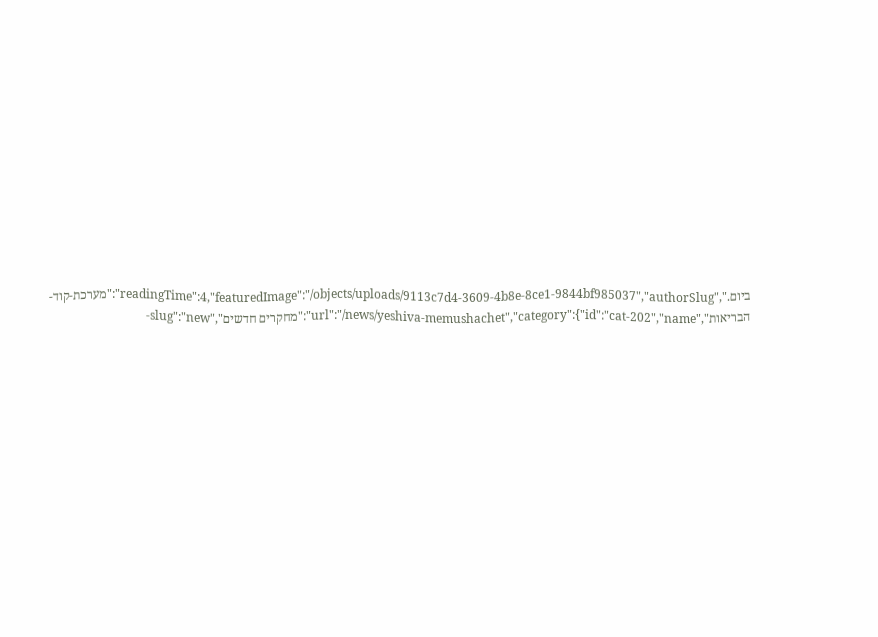ביום.","readingTime":4,"featuredImage":"/objects/uploads/9113c7d4-3609-4b8e-8ce1-9844bf985037","authorSlug":"מערכת-קוד-הבריאות","url":"/news/yeshiva-memushachet","category":{"id":"cat-202","name":"מחקרים חדשים","slug":"new-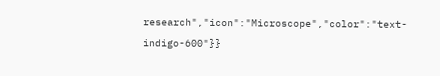research","icon":"Microscope","color":"text-indigo-600"}}